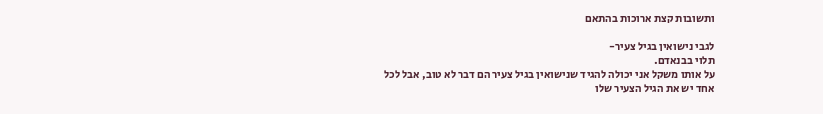ותשובות קצת ארוכות בהתאם

לגבי נישואין בגיל צעיר-
תלוי בבנאדם.
על אותו משקל אני יכולה להגיד שנישואין בגיל צעיר הם דבר לא טוב, אבל לכל אחד יש את הגיל הצעיר שלו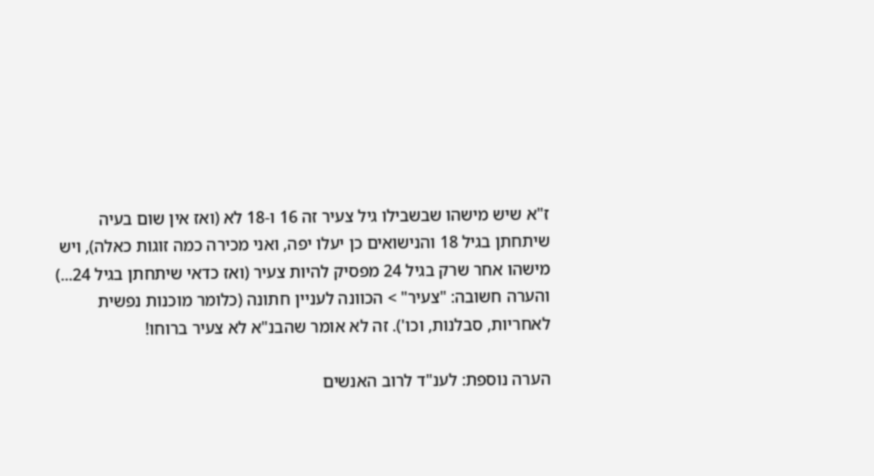ז"א שיש מישהו שבשבילו גיל צעיר זה 16 ו-18 לא (ואז אין שום בעיה שיתחתן בגיל 18 והנישואים כן יעלו יפה, ואני מכירה כמה זוגות כאלה), ויש מישהו אחר שרק בגיל 24 מפסיק להיות צעיר (ואז כדאי שיתחתן בגיל 24...)
והערה חשובה: "צעיר" > הכוונה לעניין חתונה (כלומר מוכנות נפשית לאחריות, סבלנות, וכו'). זה לא אומר שהבנ"א לא צעיר ברוחו!

הערה נוספת: לענ"ד לרוב האנשים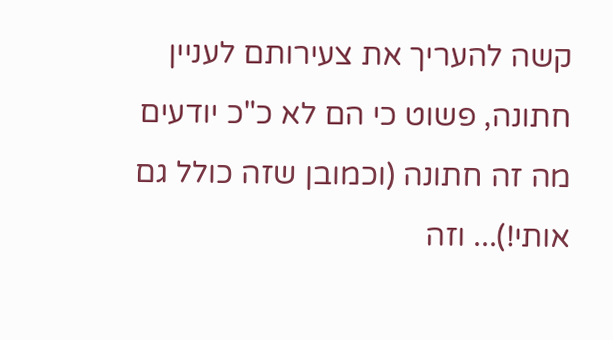קשה להעריך את צעירותם לעניין חתונה, פשוט כי הם לא כ"כ יודעים מה זה חתונה (וכמובן שזה כולל גם אותי!)... וזה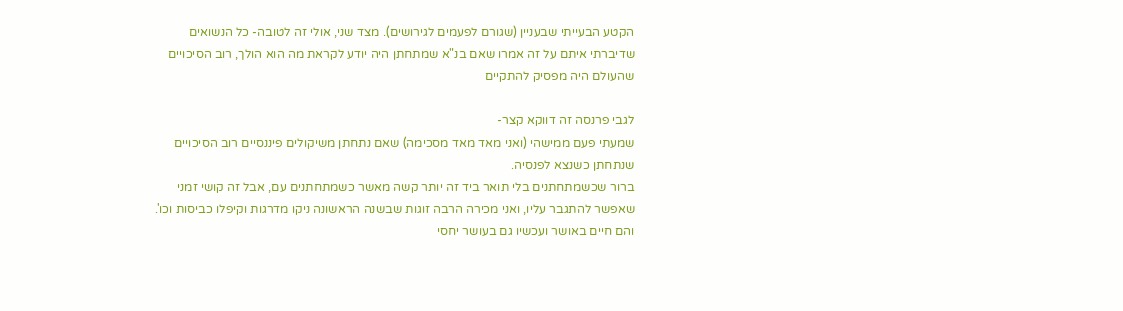הקטע הבעייתי שבעניין (שגורם לפעמים לגירושים). מצד שני, אולי זה לטובה- כל הנשואים שדיברתי איתם על זה אמרו שאם בנ"א שמתחתן היה יודע לקראת מה הוא הולך, רוב הסיכויים שהעולם היה מפסיק להתקיים

לגבי פרנסה זה דווקא קצר-
שמעתי פעם ממישהי (ואני מאד מאד מסכימה) שאם נתחתן משיקולים פיננסיים רוב הסיכויים שנתחתן כשנצא לפנסיה.
ברור שכשמתחתנים בלי תואר ביד זה יותר קשה מאשר כשמתחתנים עם, אבל זה קושי זמני שאפשר להתגבר עליו, ואני מכירה הרבה זוגות שבשנה הראשונה ניקו מדרגות וקיפלו כביסות וכו'. והם חיים באושר ועכשיו גם בעושר יחסי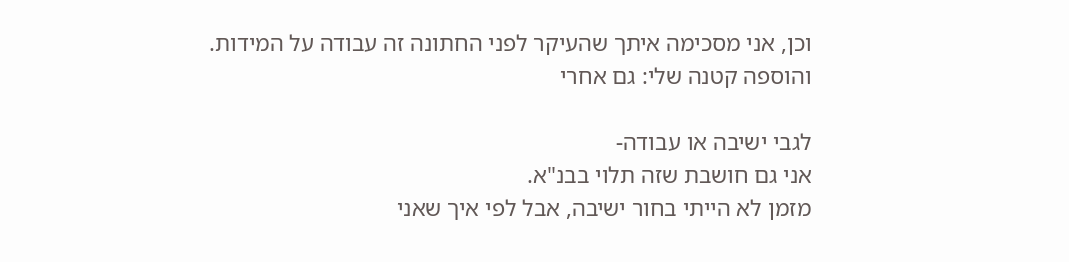וכן, אני מסכימה איתך שהעיקר לפני החתונה זה עבודה על המידות. והוספה קטנה שלי: גם אחרי

לגבי ישיבה או עבודה-
אני גם חושבת שזה תלוי בבנ"א.
מזמן לא הייתי בחור ישיבה, אבל לפי איך שאני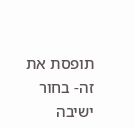תופסת את זה- בחור ישיבה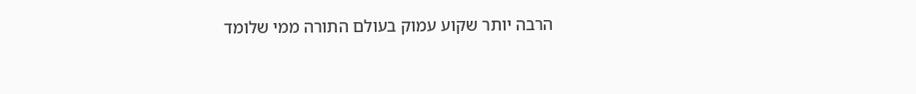הרבה יותר שקוע עמוק בעולם התורה ממי שלומד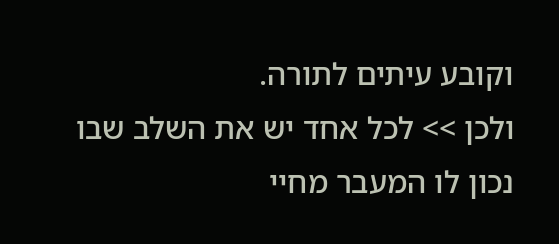וקובע עיתים לתורה.
ולכן >> לכל אחד יש את השלב שבו נכון לו המעבר מחיי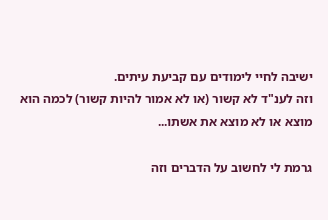ישיבה לחיי לימודים עם קביעת עיתים.
וזה לענ"ד לא קשור (או לא אמור להיות קשור) לכמה הוא מוצא או לא מוצא את אשתו...

גרמת לי לחשוב על הדברים וזה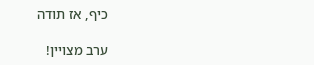כיף, אז תודה

ערב מצויין!